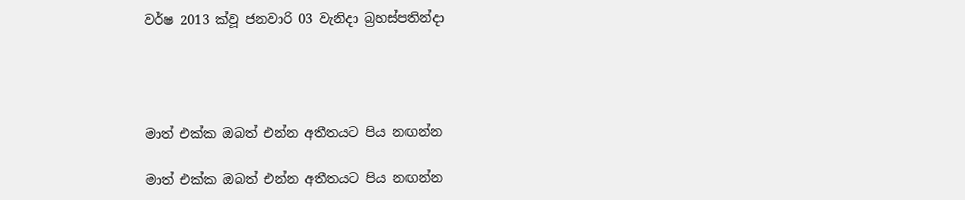වර්ෂ 2013 ක්වූ ජනවාරි 03 වැනිදා බ්‍රහස්පතින්දා




මාත් එක්ක ඔබත් එන්න අතීතයට පිය නඟන්න

මාත් එක්ක ඔබත් එන්න අතීතයට පිය නඟන්න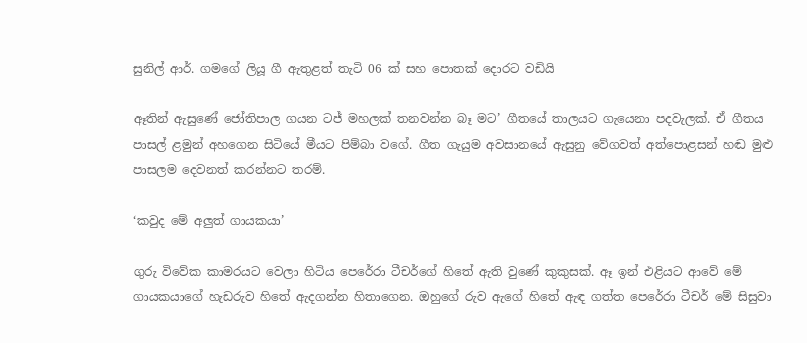සුනිල් ආර්. ගමගේ ලියූ ගී ඇතුළත් තැටි 06 ක් සහ පොතක් දොරට වඩියි

ඈතින් ඇසුණේ ජෝතිපාල ගයන ටජ් මහලක් තනවන්න බෑ මට’ ගීතයේ තාලයට ගැයෙනා පදවැලක්. ඒ ගීතය පාසල් ළමුන් අහගෙන සිටියේ මීයට පිම්බා වගේ. ගීත ගැයුම අවසානයේ ඇසුනු වේගවත් අත්පොළසන් හඬ මුළු පාසලම දෙවනත් කරන්නට තරම්.

‘කවුද මේ අලුත් ගායකයා’

ගුරු විවේක කාමරයට වෙලා හිටිය පෙරේරා ටීචර්ගේ හිතේ ඇති වුණේ කුකුසක්. ඈ ඉන් එළියට ආවේ මේ ගායකයාගේ හැඩරුව හිතේ ඇදගන්න හිතාගෙන. ඔහුගේ රුව ඇගේ හිතේ ඇඳ ගත්ත පෙරේරා ටීචර් මේ සිසුවා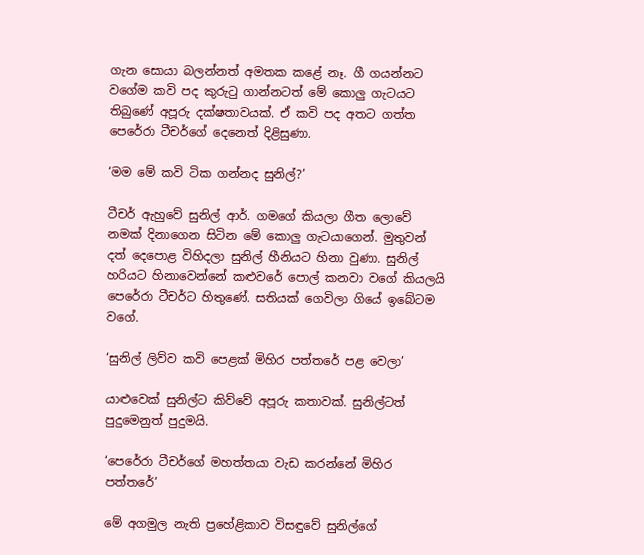ගැන සොයා බලන්නත් අමතක කළේ නෑ. ගී ගයන්නට වගේම කවි පද කුරුටු ගාන්නටත් මේ කොලු ගැටයට තිබුණේ අපූරු දක්ෂතාවයක්. ඒ කවි පද අතට ගත්ත පෙරේරා ටීචර්ගේ දෙනෙත් දිළිසුණා.

‘මම මේ කවි ටික ගන්නද සුනිල්?’

ටීචර් ඇහුවේ සුනිල් ආර්. ගමගේ කියලා ගීත ලොවේ නමක් දිනාගෙන සිටින මේ කොලු ගැටයාගෙන්. මුතුවන් දත් දෙපොළ විහිදලා සුනිල් හීනියට හිනා වුණා. සුනිල් හරියට හිනාවෙන්නේ කළුවරේ පොල් කනවා වගේ කියලයි පෙරේරා ටීචර්ට හිතුණේ. සතියක් ගෙවිලා ගියේ ඉබේටම වගේ.

‘සුනිල් ලිව්ව කවි පෙළක් මිහිර පත්තරේ පළ වෙලා’

යාළුවෙක් සුනිල්ට කිව්වේ අපූරු කතාවක්. සුනිල්ටත් පුදුමෙනුත් පුදුමයි.

‘පෙරේරා ටීචර්ගේ මහත්තයා වැඩ කරන්නේ මිහිර පත්තරේ’

මේ අගමුල නැති ප්‍රහේළිකාව විසඳුවේ සුනිල්ගේ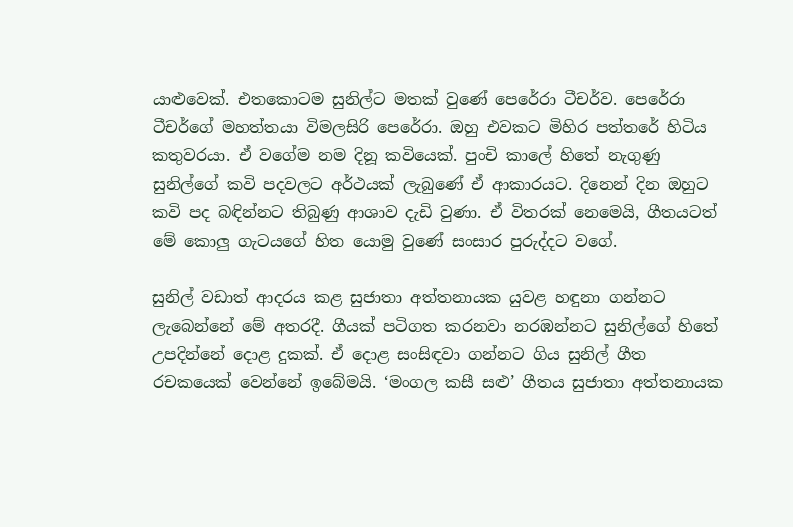යාළුවෙක්. එතකොටම සුනිල්ට මතක් වුණේ පෙරේරා ටීචර්ව. පෙරේරා ටීචර්ගේ මහත්තයා විමලසිරි පෙරේරා. ඔහු එවකට මිහිර පත්තරේ හිටිය කතුවරයා. ඒ වගේම නම දිනූ කවියෙක්. පුංචි කාලේ හිතේ නැගුණු සුනිල්ගේ කවි පදවලට අර්ථයක් ලැබුණේ ඒ ආකාරයට. දිනෙන් දින ඔහුට කවි පද බඳින්නට තිබුණු ආශාව දැඩි වුණා. ඒ විතරක් නෙමෙයි, ගීතයටත් මේ කොලු ගැටයගේ හිත යොමු වුණේ සංසාර පුරුද්දට වගේ.

සුනිල් වඩාත් ආදරය කළ සුජාතා අත්තනායක යුවළ හඳුනා ගන්නට ලැබෙන්නේ මේ අතරදී. ගීයක් පටිගත කරනවා නරඹන්නට සුනිල්ගේ හිතේ උපදින්නේ දොළ දුකක්. ඒ දොළ සංසිඳවා ගන්නට ගිය සුනිල් ගීත රචකයෙක් වෙන්නේ ඉබේමයි. ‘මංගල කසී සළු’ ගීතය සුජාතා අත්තනායක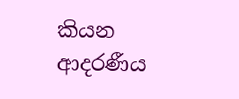කියන ආදරණීය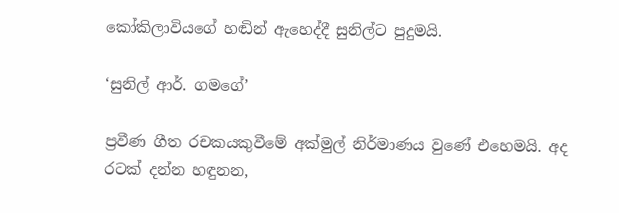කෝකිලාවියගේ හඬින් ඇහෙද්දී සුනිල්ට පුදුමයි.

‘සුනිල් ආර්. ගමගේ’

ප්‍රවීණ ගීත රචකයකුවීමේ අක්මුල් නිර්මාණය වුණේ එහෙමයි. අද රටක් දන්න හඳුනන,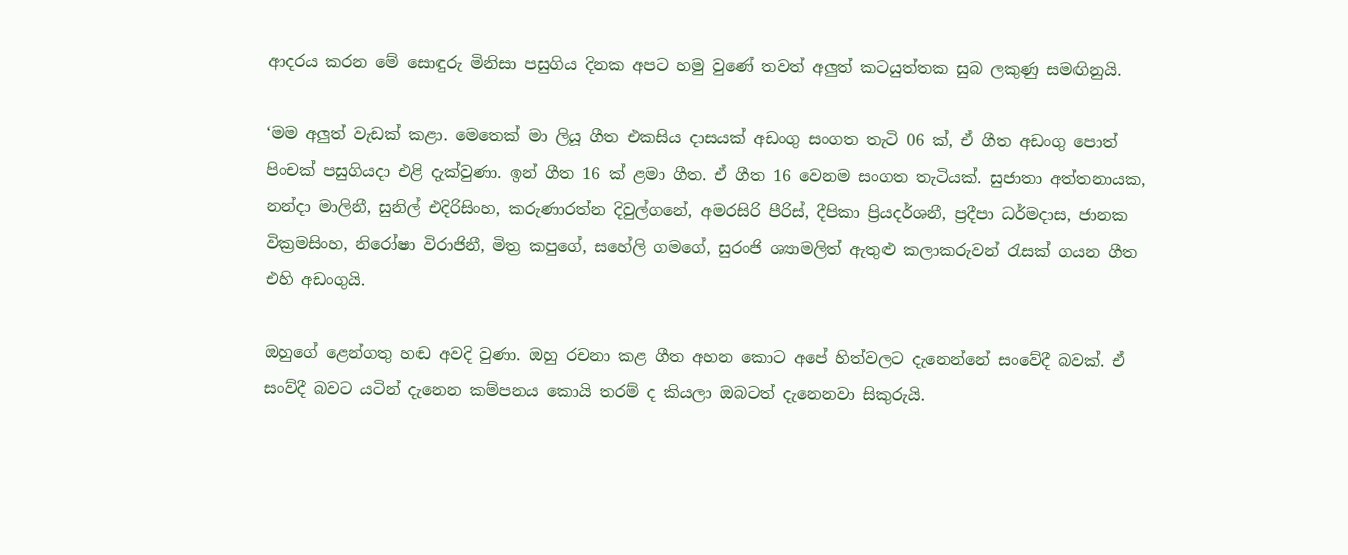ආදරය කරන මේ සොඳුරු මිනිසා පසුගිය දිනක අපට හමු වුණේ තවත් අලුත් කටයුත්තක සුබ ලකුණු සමඟිනුයි.

‘මම අලුත් වැඩක් කළා. මෙතෙක් මා ලියූ ගීත එකසිය දාසයක් අඩංගු සංගත තැටි 06 ක්, ඒ ගීත අඩංගු පොත් පිංචක් පසුගියදා එළි දැක්වුණා. ඉන් ගීත 16 ක් ළමා ගීත. ඒ ගීත 16 වෙනම සංගත තැටියක්. සුජාතා අත්තනායක, නන්දා මාලිනී, සුනිල් එදිරිසිංහ, කරුණාරත්න දිවුල්ගනේ, අමරසිරි පීරිස්, දීපිකා ප්‍රියදර්ශනී, ප්‍රදීපා ධර්මදාස, ජානක වික්‍රමසිංහ, නිරෝෂා විරාජිනී, මිත්‍ර කපුගේ, සහේලි ගමගේ, සුරංජි ශ්‍යාමලිත් ඇතුළු කලාකරුවන් රැසක් ගයන ගීත එහි අඩංගුයි.

ඔහුගේ ළෙන්ගතු හඬ අවදි වුණා. ඔහු රචනා කළ ගීත අහන කොට අපේ හිත්වලට දැනෙන්නේ සංවේදී බවක්. ඒ සංව්දී බවට යටින් දැනෙන කම්පනය කොයි තරම් ද කියලා ඔබටත් දැනෙනවා සිකුරුයි.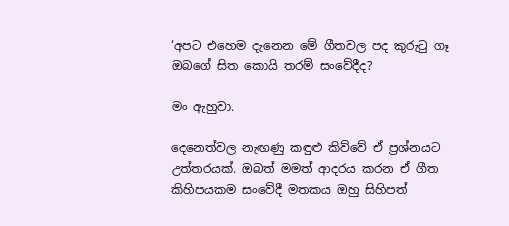‘අපට එහෙම දැනෙන මේ ගීතවල පද කුරුටු ගෑ ඔබගේ සිත කොයි තරම් සංවේදීද?

මං ඇහුවා.

දෙනෙත්වල නැඟණු කඳුළු කිව්වේ ඒ ප්‍රශ්නයට උත්තරයක්. ඔබත් මමත් ආදරය කරන ඒ ගීත කිහිපයකම සංවේදී මතකය ඔහු සිහිපත්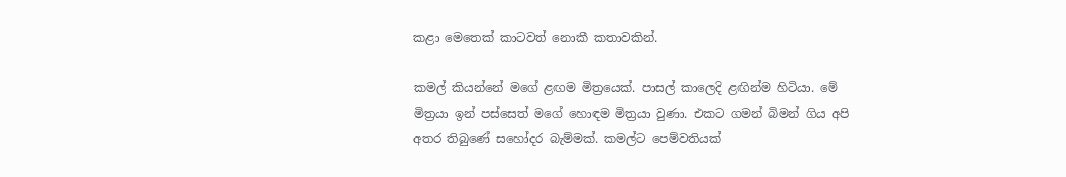කළා මෙතෙක් කාටවත් නොකී කතාවකින්.

කමල් කියන්නේ මගේ ළඟම මිත්‍රයෙක්. පාසල් කාලෙදි ළඟින්ම හිටියා. මේ මිත්‍රයා ඉන් පස්සෙත් මගේ හොඳම මිත්‍රයා වුණා. එකට ගමන් බිමන් ගිය අපි අතර තිබුණේ සහෝදර බැම්මක්. කමල්ට පෙම්වතියක්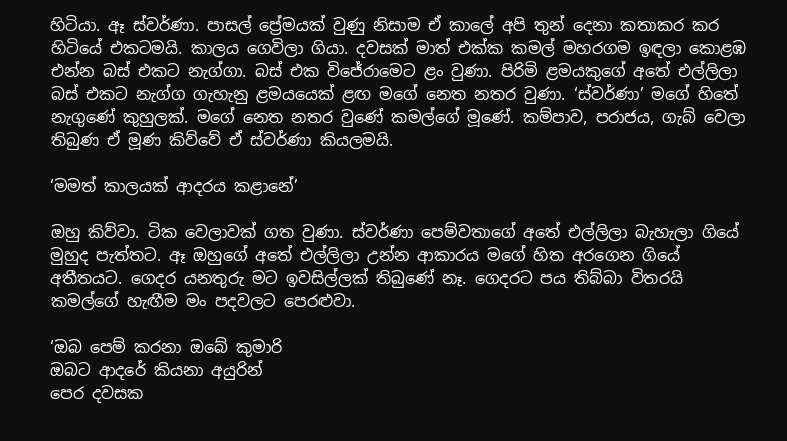හිටියා. ඈ ස්වර්ණා. පාසල් ප්‍රේමයක් වුණු නිසාම ඒ කාලේ අපි තුන් දෙනා කතාකර කර හිටියේ එකටමයි. කාලය ගෙවිලා ගියා. දවසක් මාත් එක්ක කමල් මහරගම ඉඳලා කොළඹ එන්න බස් එකට නැග්ගා. බස් එක විජේරාමෙට ළං වුණා. පිරිමි ළමයකුගේ අතේ එල්ලිලා බස් එකට නැග්ග ගැහැනු ළමයයෙක් ළඟ මගේ නෙත නතර වුණා. ‘ස්වර්ණා’ මගේ හිතේ නැගුණේ කුහුලක්. මගේ නෙත නතර වුණේ කමල්ගේ මූණේ. කම්පාව, පරාජය, ගැබ් වෙලා තිබුණ ඒ මූණ කිව්වේ ඒ ස්වර්ණා කියලමයි.

‘මමත් කාලයක් ආදරය කළානේ’

ඔහු කිව්වා. ටික වෙලාවක් ගත වුණා. ස්වර්ණා පෙම්වතාගේ අතේ එල්ලිලා බැහැලා ගියේ මුහුද පැත්තට. ඈ ඔහුගේ අතේ එල්ලිලා උන්න ආකාරය මගේ හිත අරගෙන ගියේ අතීතයට. ගෙදර යනතුරු මට ඉවසිල්ලක් තිබුණේ නෑ. ගෙදරට පය තිබ්බා විතරයි කමල්ගේ හැඟීම මං පදවලට පෙරළුවා.

‘ඔබ පෙම් කරනා ඔබේ කුමාරි
ඔබට ආදරේ කියනා අයුරින්
පෙර දවසක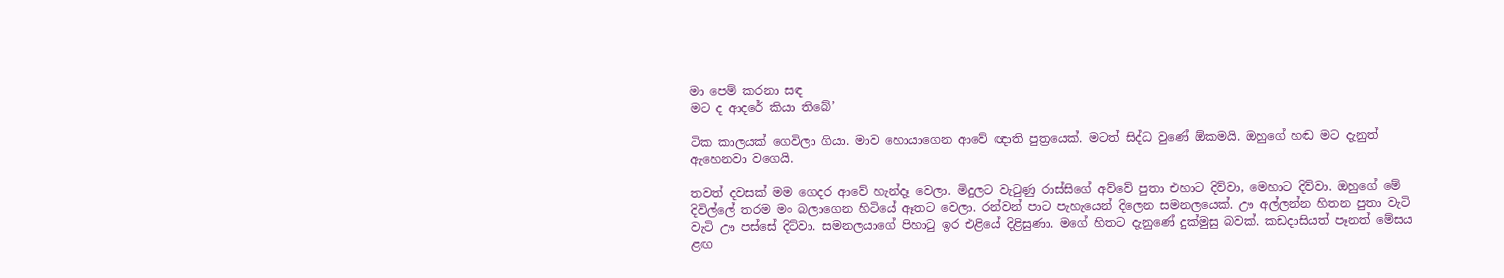මා පෙම් කරනා සඳ
මට ද ආදරේ කියා තිබේ’

ටික කාලයක් ගෙවිලා ගියා. මාව හොයාගෙන ආවේ ඥාති පුත්‍රයෙක්. මටත් සිද්ධ වුණේ ඕකමයි. ඔහුගේ හඬ මට දැනුත් ඇහෙනවා වගෙයි.

තවත් දවසක් මම ගෙදර ආවේ හැන්දෑ වෙලා. මිදුලට වැටුණු රාස්සිගේ අව්වේ පුතා එහාට දිව්වා, මෙහාට දිව්වා. ඔහුගේ මේ දිවිල්ලේ තරම මං බලාගෙන හිටියේ ඈතට වෙලා. රන්වන් පාට පැහැයෙන් දිලෙන සමනලයෙක්. ඌ අල්ලන්න හිතන පුතා වැටි වැටි ඌ පස්සේ දිට්වා. සමනලයාගේ පිහාටු ඉර එළියේ දිළිසුණා. මගේ හිතට දැනුණේ දුක්මුසු බවක්. කඩදාසියත් පෑනත් මේසය ළඟ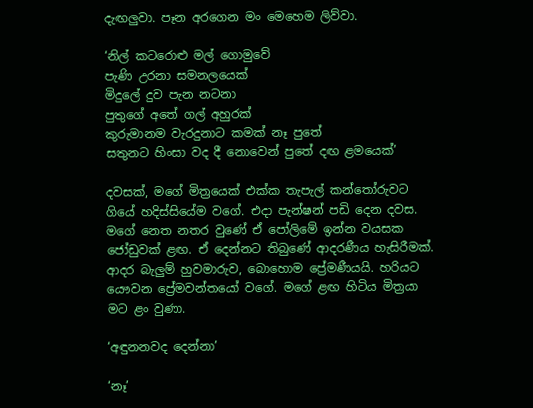දැඟලුවා. පෑන අරගෙන මං මෙහෙම ලිව්වා.

‘නිල් කටරොළු මල් ගොමුවේ
පැණි උරනා සමනලයෙක්
මිදුලේ දුව පැන නටනා
පුතුගේ අතේ ගල් අහුරක්
කුරුමානම වැරදුනාට කමක් නෑ පුතේ
සතුනට හිංසා වද දී නොවෙන් පුතේ දඟ ළමයෙක්’

දවසක්, මගේ මිත්‍රයෙක් එක්ක තැපැල් කන්තෝරුවට ගියේ හදිස්සියේම වගේ. එදා පැන්ෂන් පඩි දෙන දවස. මගේ නෙත නතර වුණේ ඒ පෝලිමේ ඉන්න වයසක ජෝඩුවක් ළඟ. ඒ දෙන්නට තිබුණේ ආදරණීය හැසිරීමක්. ආදර බැලුම් හුවමාරුව, බොහොම ප්‍රේමණීයයි. හරියට යෞවන ප්‍රේමවන්තයෝ වගේ. මගේ ළඟ හිටිය මිත්‍රයා මට ළං වුණා.

‘අඳුනනවද දෙන්නා’

‘නෑ’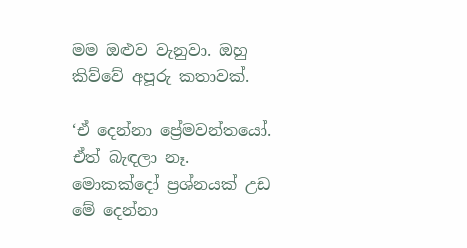මම ඔළුව වැනුවා. ඔහු කිව්වේ අපූරු කතාවක්.

‘ඒ දෙන්නා ප්‍රේමවන්තයෝ. ඒත් බැඳලා නෑ. මොකක්දෝ ප්‍රශ්නයක් උඩ මේ දෙන්නා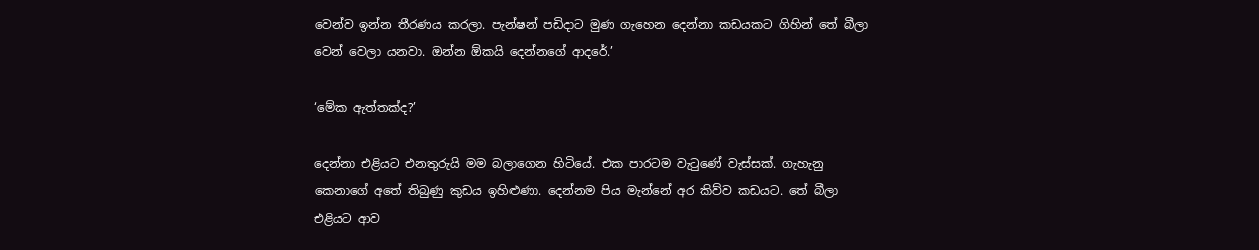වෙන්ව ඉන්න තීරණය කරලා. පැන්ෂන් පඩිදාට මුණ ගැහෙන දෙන්නා කඩයකට ගිහින් තේ බීලා වෙන් වෙලා යනවා. ඔන්න ඕකයි දෙන්නගේ ආදරේ.’

‘මේක ඇත්තක්ද?’

දෙන්නා එළියට එනතුරුයි මම බලාගෙන හිටියේ. එක පාරටම වැටුණේ වැස්සක්. ගැහැනු කෙනාගේ අතේ තිබුණු කුඩය ඉහිළුණා. දෙන්නම පිය මැන්නේ අර කිව්ව කඩයට. තේ බීලා එළියට ආව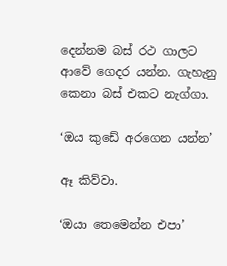දෙන්නම බස් රථ ගාලට ආවේ ගෙදර යන්න. ගැහැනු කෙනා බස් එකට නැග්ගා.

‘ඔය කුඩේ අරගෙන යන්න’

ඈ කිව්වා.

‘ඔයා තෙමෙන්න එපා’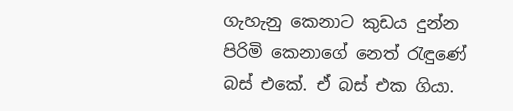ගැහැනු කෙනාට කුඩය දුන්න පිරිමි කෙනාගේ නෙත් රැඳුණේ බස් එකේ. ඒ බස් එක ගියා.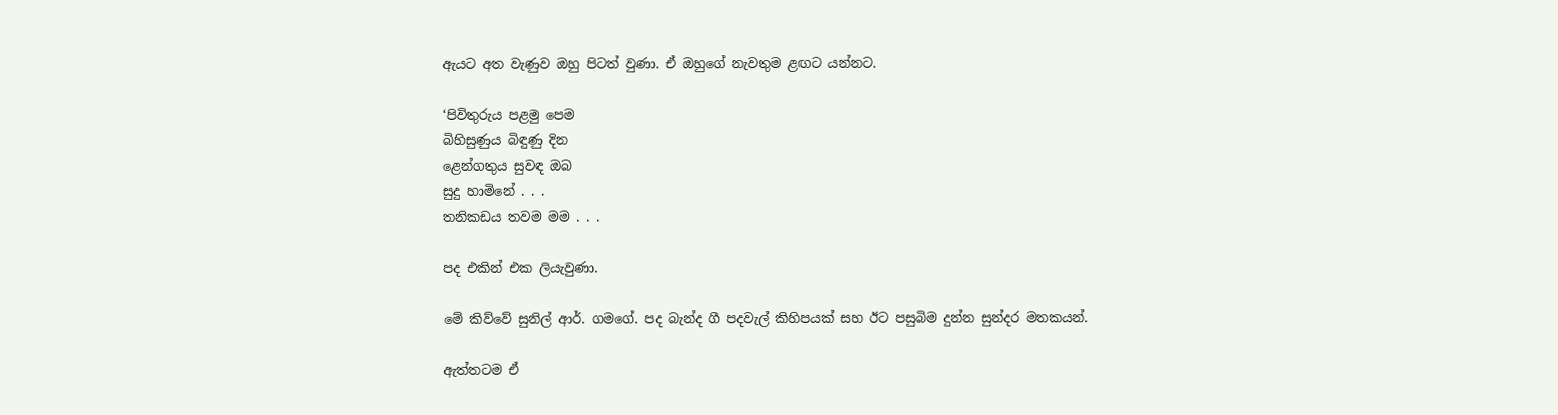ඇයට අත වැණුව ඔහු පිටත් වුණා. ඒ ඔහුගේ නැවතුම ළඟට යන්නට.

‘පිවිතුරුය පළමු පෙම
බිහිසුණුය බිඳුණු දින
ළෙන්ගතුය සුවඳ ඔබ
සුදු හාමිනේ . . .
තනිකඩය තවම මම . . .

පද එකින් එක ලියැවුණා.

මේ කිව්වේ සුනිල් ආර්. ගමගේ. පද බැන්ද ගී පදවැල් කිහිපයක් සහ ඊට පසුබිම දුන්න සුන්දර මතකයන්.

ඇත්තටම ඒ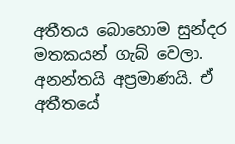අතීතය බොහොම සුන්දර මතකයන් ගැබ් වෙලා. අනන්තයි අප්‍රමාණයි. ඒ අතීතයේ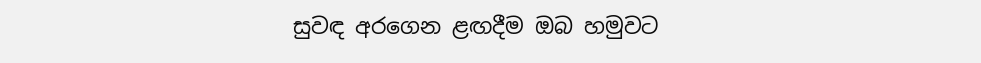සුවඳ අරගෙන ළඟදීම ඔබ හමුවට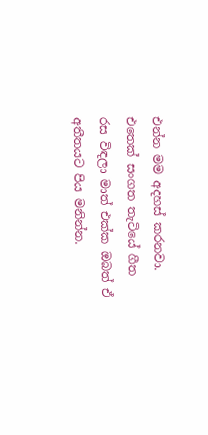එන්න මම අදහස් කරනවා. එතෙක් සංගත තැටියේ ගීත රස විඳලා මාත් එක්ක ඔබත් ඒ අතීතයට පිය මනින්න.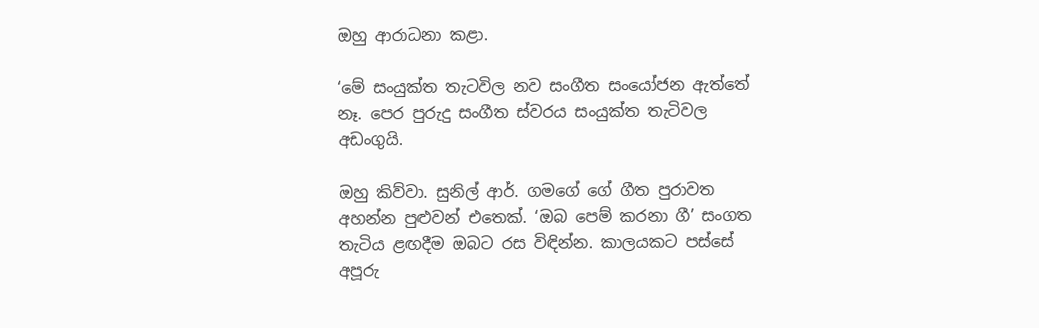ඔහු ආරාධනා කළා.

‘මේ සංයුක්ත තැටවිල නව සංගීත සංයෝජන ඇත්තේ නෑ. පෙර පුරුදු සංගීත ස්වරය සංයුක්ත තැටිවල අඩංගුයි.

ඔහු කිව්වා. සුනිල් ආර්. ගමගේ ගේ ගීත පුරාවත අහන්න පුළුවන් එතෙක්. ‘ඔබ පෙම් කරනා ගී’ සංගත තැටිය ළඟදීම ඔබට රස විඳින්න. කාලයකට පස්සේ අපූරු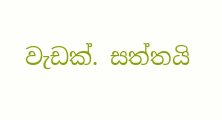වැඩක්. සත්තයි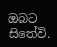ඔබට සිතේවි.